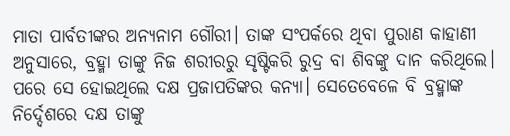ମାତା ପାର୍ବତୀଙ୍କର ଅନ୍ୟନାମ ଗୌରୀ। ତାଙ୍କ ସଂପର୍କରେ ଥିବା ପୁରାଣ କାହାଣୀ ଅନୁସାରେ, ବ୍ରହ୍ମା ତାଙ୍କୁ ନିଜ ଶରୀରରୁ ସୃଷ୍ଟିକରି ରୁଦ୍ର ବା ଶିବଙ୍କୁ ଦାନ କରିଥିଲେ। ପରେ ସେ ହୋଇଥିଲେ ଦକ୍ଷ ପ୍ରଜାପତିଙ୍କର କନ୍ୟା। ସେତେବେଳେ ବି ବ୍ରହ୍ମାଙ୍କ ନିର୍ଦ୍ଦେଶରେ ଦକ୍ଷ ତାଙ୍କୁ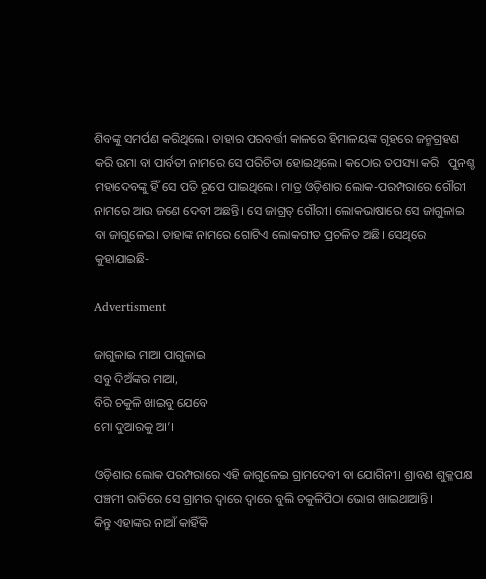ଶିବଙ୍କୁ ସମର୍ପଣ କରିଥିଲେ। ତାହାର ପରବର୍ତ୍ତୀ କାଳରେ ହିମାଳୟଙ୍କ ଗୃହରେ ଜନ୍ମଗ୍ରହଣ କରି ଉମା ବା ପାର୍ବତୀ ନାମରେ ସେ ପରିଚିତା ହୋଇଥିଲେ। କଠୋର ତପସ୍ୟା କରି   ପୁନଶ୍ଚ ମହାଦେବଙ୍କୁ ହିଁ ସେ ପତି ରୂପେ ପାଇଥିଲେ। ମାତ୍ର ଓଡ଼ିଶାର ଲୋକ-ପରମ୍ପରାରେ ଗୌରୀ ନାମରେ ଆଉ ଜଣେ ଦେବୀ ଅଛନ୍ତି। ସେ ଜାଗ୍ରତ୍‌ ଗୌରୀ। ଲୋକଭାଷାରେ ସେ ଜାଗୁଳାଇ ବା ଜାଗୁଳେଇ। ତାହାଙ୍କ ନାମରେ ଗୋଟିଏ ଲୋକଗୀତ ପ୍ରଚଳିତ ଅଛି। ସେଥିରେ କୁହାଯାଇଛି-

Advertisment

ଜାଗୁଳାଇ ମାଆ ପାଗୁ‌ଳାଇ
ସବୁ ଦିଅଁଙ୍କର ମାଆ,
ବିରି ଚକୁଳି ଖାଇବୁ ଯେବେ
ମୋ ଦୁଆରକୁ ଆ’।

ଓଡ଼ିଶାର ଲୋକ ପରମ୍ପରାରେ ଏହି ଜାଗୁଳେଇ ଗ୍ରାମଦେବୀ ବା ଯୋଗିନୀ। ଶ୍ରାବଣ ଶୁକ୍ଳପକ୍ଷ ପଞ୍ଚମୀ ରାତିରେ ସେ ଗ୍ରାମର ଦ୍ବାରେ ଦ୍ବାରେ ବୁଲି ଚକୁଳିପିଠା ଭୋଗ ଖାଇଥାଆନ୍ତି।
କିନ୍ତୁ ଏହାଙ୍କର ନାଆଁ କାହିଁକି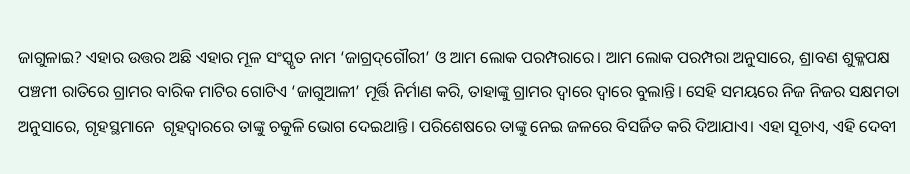ଜାଗୁଳାଇ? ଏହାର ଉତ୍ତର ଅଛି ଏହାର ମୂଳ ସଂସ୍କୃତ ନାମ ‘ଜାଗ୍ରଦ୍‌ଗୌରୀ’ ଓ ଆମ ଲୋକ ପରମ୍ପରାରେ। ଆମ ଲୋକ ପରମ୍ପରା ଅନୁସାରେ, ଶ୍ରାବଣ ଶୁକ୍ଳପକ୍ଷ ପଞ୍ଚମୀ ରାତିରେ ଗ୍ରାମର ବାରିକ ମାଟିର ଗୋଟିଏ ‘ଜାଗୁଆଳୀ’ ମୂର୍ତ୍ତି ନିର୍ମାଣ କରି, ତାହାଙ୍କୁ ଗ୍ରାମର ଦ୍ବାରେ ଦ୍ବାରେ ବୁଲାନ୍ତି। ସେହି ସମୟରେ ନିଜ ନିଜର ସକ୍ଷମତା ଅନୁସାରେ, ଗୃହସ୍ଥମାନେ  ଗୃହଦ୍ବାରରେ ତାଙ୍କୁ ଚକୁଳି ଭୋଗ ଦେଇଥାନ୍ତି। ପରିଶେଷରେ ତାଙ୍କୁ ନେଇ ଜଳରେ ବିସର୍ଜିତ କରି ଦିଆଯାଏ। ଏହା ସୂଚାଏ, ଏହି ଦେବୀ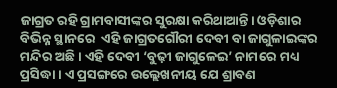ଜାଗ୍ରତ ରହି ଗ୍ରାମବାସୀଙ୍କର ସୁରକ୍ଷା କରିଥାଆନ୍ତି। ଓଡ଼ିଶାର ବିଭିନ୍ନ ସ୍ଥାନରେ  ଏହି ଜାଗ୍ରତଗୌରୀ ଦେବୀ ବା ଜାଗୁଳାଇଙ୍କର ମନ୍ଦିର ଅଛି। ଏହି ଦେବୀ ‘ବୁଢ଼ୀ ଜାଗୁଳେଇ’ ନାମରେ ମଧ୍ୟ ପ୍ରସିଦ୍ଧା। ଏ ପ୍ରସଙ୍ଗରେ ଉଲ୍ଲେଖନୀୟ ଯେ ଶ୍ରାବଣ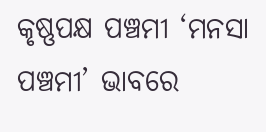କୃଷ୍ଣପକ୍ଷ ପଞ୍ଚମୀ ‘ମନସା ପଞ୍ଚମୀ’ ଭାବରେ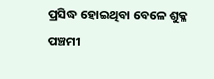ପ୍ରସିଦ୍ଧ ହୋଇଥିବା ବେଳେ ଶୁକ୍ଳ ପଞ୍ଚମୀ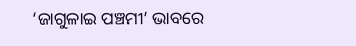‘ଜାଗୁଳାଇ ପଞ୍ଚମୀ’ ଭାବରେ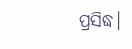ପ୍ରସିଦ୍ଧ।